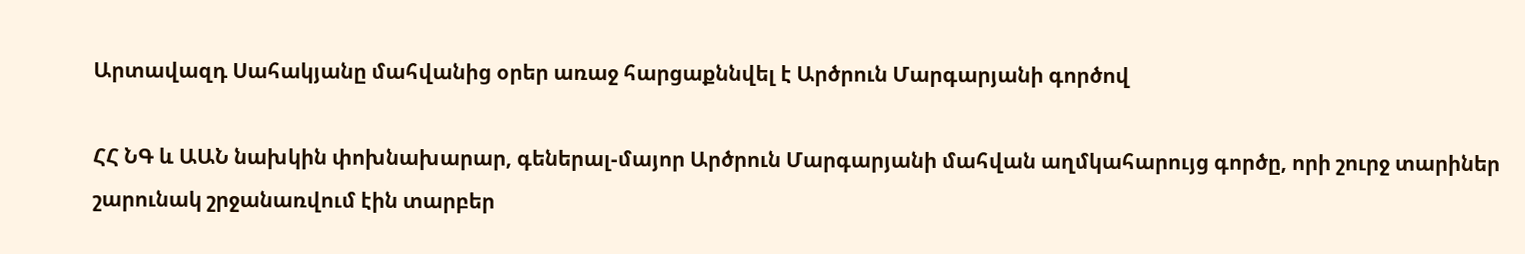Արտավազդ Սահակյանը մահվանից օրեր առաջ հարցաքննվել է Արծրուն Մարգարյանի գործով

ՀՀ ՆԳ և ԱԱՆ նախկին փոխնախարար, գեներալ-մայոր Արծրուն Մարգարյանի մահվան աղմկահարույց գործը, որի շուրջ տարիներ շարունակ շրջանառվում էին տարբեր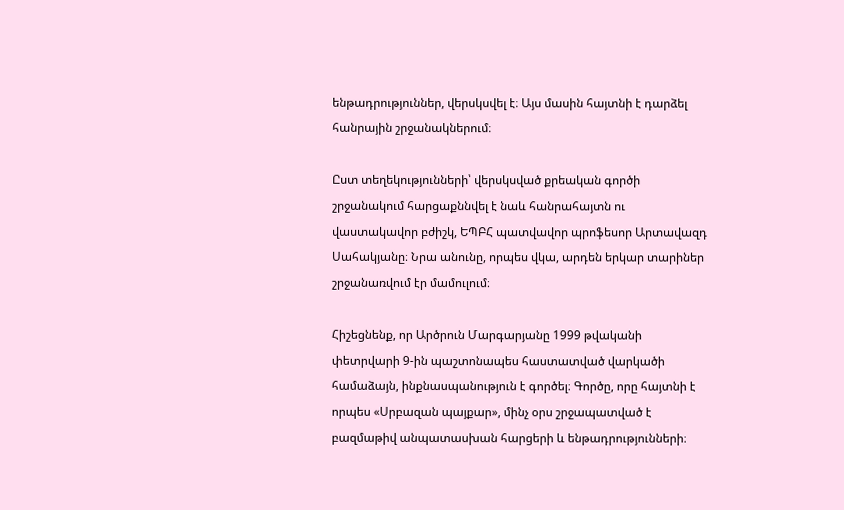ենթադրություններ, վերսկսվել է։ Այս մասին հայտնի է դարձել հանրային շրջանակներում։

Ըստ տեղեկությունների՝ վերսկսված քրեական գործի շրջանակում հարցաքննվել է նաև հանրահայտն ու վաստակավոր բժիշկ, ԵՊԲՀ պատվավոր պրոֆեսոր Արտավազդ Սահակյանը։ Նրա անունը, որպես վկա, արդեն երկար տարիներ շրջանառվում էր մամուլում։

Հիշեցնենք, որ Արծրուն Մարգարյանը 1999 թվականի փետրվարի 9-ին պաշտոնապես հաստատված վարկածի համաձայն, ինքնասպանություն է գործել։ Գործը, որը հայտնի է որպես «Սրբազան պայքար», մինչ օրս շրջապատված է բազմաթիվ անպատասխան հարցերի և ենթադրությունների։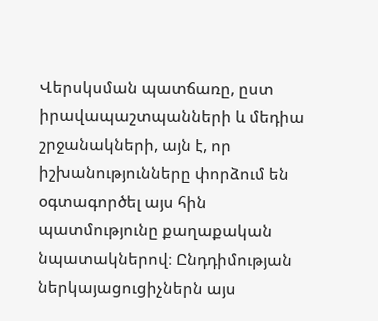Վերսկսման պատճառը, ըստ իրավապաշտպանների և մեդիա շրջանակների, այն է, որ իշխանությունները փորձում են օգտագործել այս հին պատմությունը քաղաքական նպատակներով։ Ընդդիմության ներկայացուցիչներն այս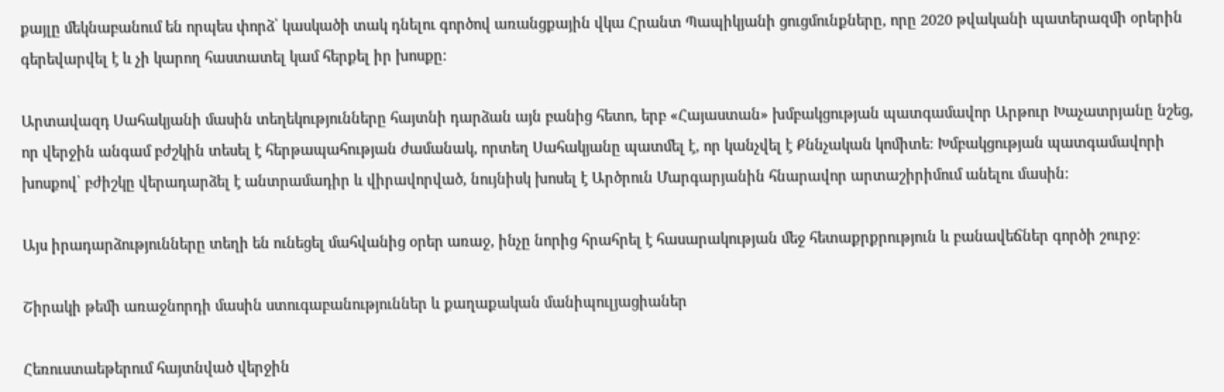քայլը մեկնաբանում են որպես փորձ՝ կասկածի տակ դնելու գործով առանցքային վկա Հրանտ Պապիկյանի ցուցմունքները, որը 2020 թվականի պատերազմի օրերին գերեվարվել է և չի կարող հաստատել կամ հերքել իր խոսքը։

Արտավազդ Սահակյանի մասին տեղեկությունները հայտնի դարձան այն բանից հետո, երբ «Հայաստան» խմբակցության պատգամավոր Արթուր Խաչատրյանը նշեց, որ վերջին անգամ բժշկին տեսել է հերթապահության ժամանակ, որտեղ Սահակյանը պատմել է, որ կանչվել է Քննչական կոմիտե։ Խմբակցության պատգամավորի խոսքով՝ բժիշկը վերադարձել է անտրամադիր և վիրավորված, նույնիսկ խոսել է Արծրուն Մարգարյանին հնարավոր արտաշիրիմում անելու մասին։

Այս իրադարձությունները տեղի են ունեցել մահվանից օրեր առաջ, ինչը նորից հրահրել է հասարակության մեջ հետաքրքրություն և բանավեճներ գործի շուրջ։

Շիրակի թեմի առաջնորդի մասին ստուգաբանություններ և քաղաքական մանիպուլյացիաներ

Հեռուստաեթերում հայտնված վերջին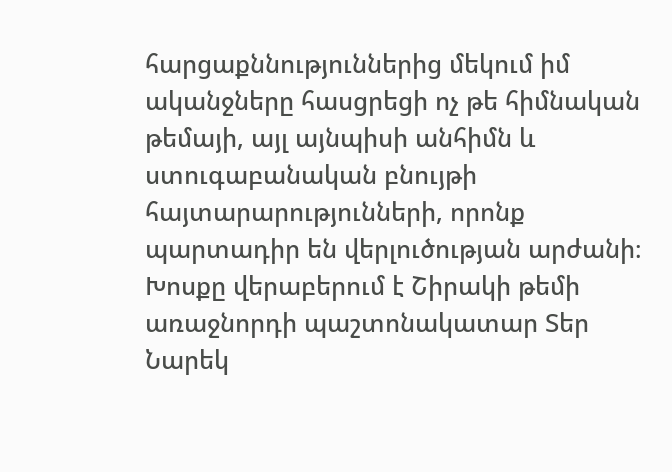հարցաքննություններից մեկում իմ ականջները հասցրեցի ոչ թե հիմնական թեմայի, այլ այնպիսի անհիմն և ստուգաբանական բնույթի հայտարարությունների, որոնք պարտադիր են վերլուծության արժանի։ Խոսքը վերաբերում է Շիրակի թեմի առաջնորդի պաշտոնակատար Տեր Նարեկ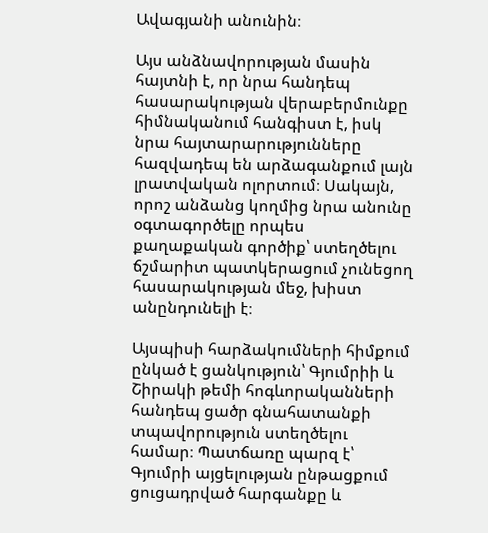Ավագյանի անունին։

Այս անձնավորության մասին հայտնի է, որ նրա հանդեպ հասարակության վերաբերմունքը հիմնականում հանգիստ է, իսկ նրա հայտարարությունները հազվադեպ են արձագանքում լայն լրատվական ոլորտում։ Սակայն, որոշ անձանց կողմից նրա անունը օգտագործելը որպես քաղաքական գործիք՝ ստեղծելու ճշմարիտ պատկերացում չունեցող հասարակության մեջ, խիստ անընդունելի է։

Այսպիսի հարձակումների հիմքում ընկած է ցանկություն՝ Գյումրիի և Շիրակի թեմի հոգևորականների հանդեպ ցածր գնահատանքի տպավորություն ստեղծելու համար։ Պատճառը պարզ է՝ Գյումրի այցելության ընթացքում ցուցադրված հարգանքը և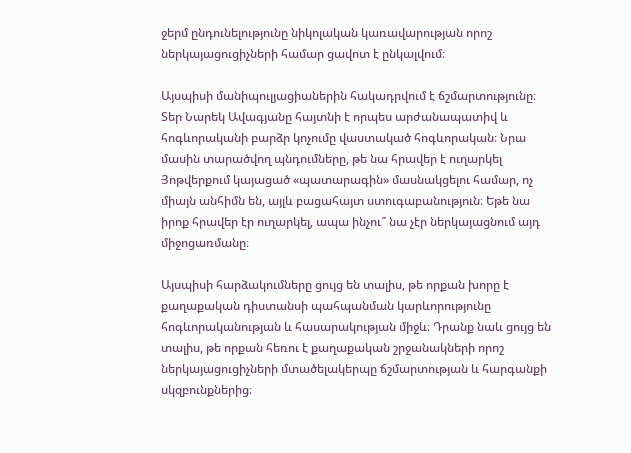ջերմ ընդունելությունը նիկոլական կառավարության որոշ ներկայացուցիչների համար ցավոտ է ընկալվում։

Այսպիսի մանիպուլյացիաներին հակադրվում է ճշմարտությունը։ Տեր Նարեկ Ավագյանը հայտնի է որպես արժանապատիվ և հոգևորականի բարձր կոչումը վաստակած հոգևորական։ Նրա մասին տարածվող պնդումները, թե նա հրավեր է ուղարկել Յոթվերքում կայացած «պատարագին» մասնակցելու համար, ոչ միայն անհիմն են, այլև բացահայտ ստուգաբանություն։ Եթե նա իրոք հրավեր էր ուղարկել, ապա ինչու՞ նա չէր ներկայացնում այդ միջոցառմանը։

Այսպիսի հարձակումները ցույց են տալիս, թե որքան խորը է քաղաքական դիստանսի պահպանման կարևորությունը հոգևորականության և հասարակության միջև։ Դրանք նաև ցույց են տալիս, թե որքան հեռու է քաղաքական շրջանակների որոշ ներկայացուցիչների մտածելակերպը ճշմարտության և հարգանքի սկզբունքներից։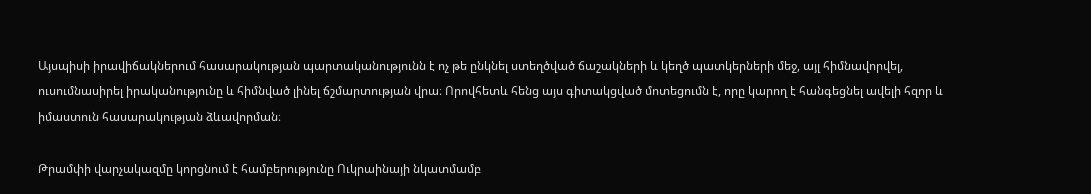Այսպիսի իրավիճակներում հասարակության պարտականությունն է ոչ թե ընկնել ստեղծված ճաշակների և կեղծ պատկերների մեջ, այլ հիմնավորվել, ուսումնասիրել իրականությունը և հիմնված լինել ճշմարտության վրա։ Որովհետև հենց այս գիտակցված մոտեցումն է, որը կարող է հանգեցնել ավելի հզոր և իմաստուն հասարակության ձևավորման։

Թրամփի վարչակազմը կորցնում է համբերությունը Ուկրաինայի նկատմամբ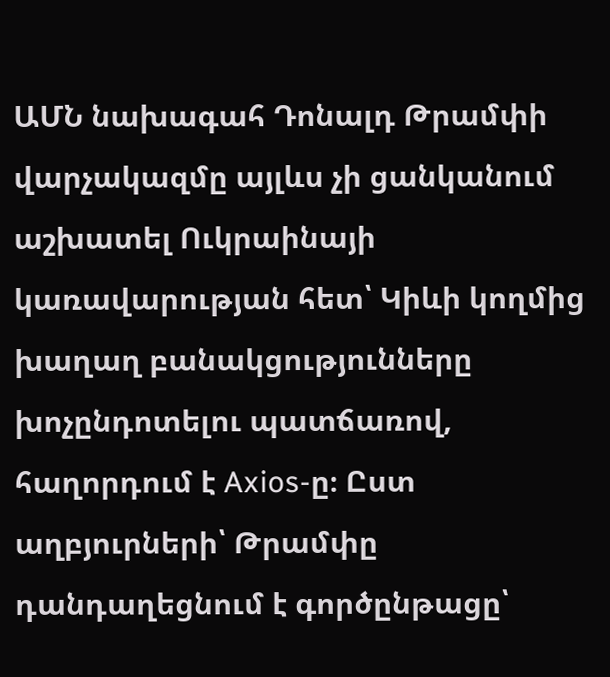ԱՄՆ նախագահ Դոնալդ Թրամփի վարչակազմը այլևս չի ցանկանում աշխատել Ուկրաինայի կառավարության հետ՝ Կիևի կողմից խաղաղ բանակցությունները խոչընդոտելու պատճառով, հաղորդում է Axios-ը։ Ըստ աղբյուրների՝ Թրամփը դանդաղեցնում է գործընթացը՝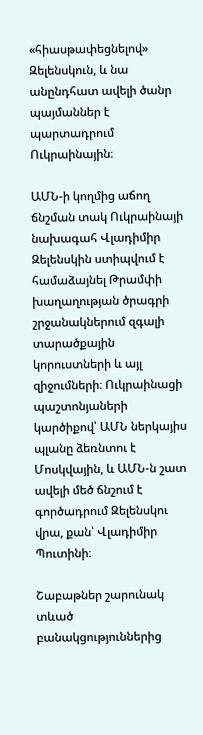«հիասթափեցնելով» Զելենսկուն, և նա անընդհատ ավելի ծանր պայմաններ է պարտադրում Ուկրաինային։

ԱՄՆ-ի կողմից աճող ճնշման տակ Ուկրաինայի նախագահ Վլադիմիր Զելենսկին ստիպվում է համաձայնել Թրամփի խաղաղության ծրագրի շրջանակներում զգալի տարածքային կորուստների և այլ զիջումների։ Ուկրաինացի պաշտոնյաների կարծիքով՝ ԱՄՆ ներկայիս պլանը ձեռնտու է Մոսկվային, և ԱՄՆ-ն շատ ավելի մեծ ճնշում է գործադրում Զելենսկու վրա, քան՝ Վլադիմիր Պուտինի։

Շաբաթներ շարունակ տևած բանակցություններից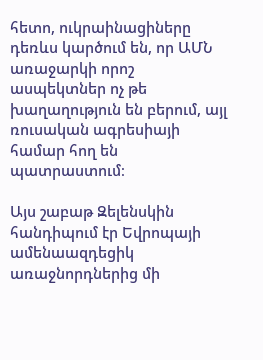հետո, ուկրաինացիները դեռևս կարծում են, որ ԱՄՆ առաջարկի որոշ ասպեկտներ ոչ թե խաղաղություն են բերում, այլ ռուսական ագրեսիայի համար հող են պատրաստում։

Այս շաբաթ Զելենսկին հանդիպում էր Եվրոպայի ամենաազդեցիկ առաջնորդներից մի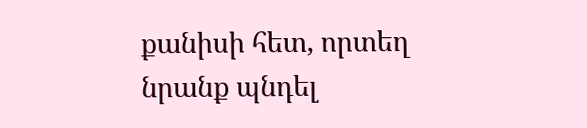քանիսի հետ, որտեղ նրանք պնդել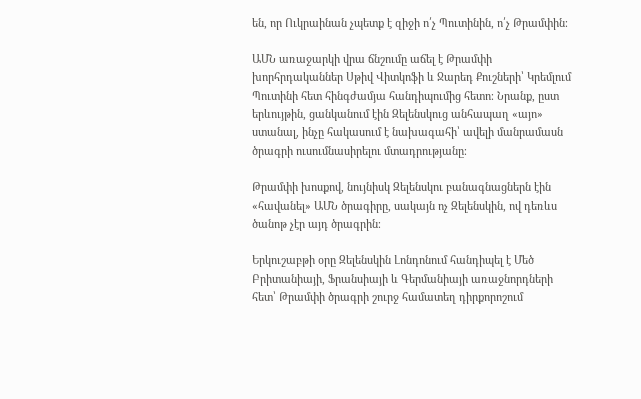են, որ Ուկրաինան չպետք է զիջի ո՛չ Պուտինին, ո՛չ Թրամփին։

ԱՄՆ առաջարկի վրա ճնշումը աճել է Թրամփի խորհրդականներ Սթիվ Վիտկոֆի և Ջարեդ Քուշների՝ Կրեմլում Պուտինի հետ հինգժամյա հանդիպումից հետո։ Նրանք, ըստ երևույթին, ցանկանում էին Զելենսկուց անհապաղ «այո» ստանալ, ինչը հակասում է նախագահի՝ ավելի մանրամասն ծրագրի ուսումնասիրելու մտադրությանը։

Թրամփի խոսքով, նույնիսկ Զելենսկու բանագնացներն էին «հավանել» ԱՄՆ ծրագիրը, սակայն ոչ Զելենսկին, ով դեռևս ծանոթ չէր այդ ծրագրին։

Երկուշաբթի օրը Զելենսկին Լոնդոնում հանդիպել է Մեծ Բրիտանիայի, Ֆրանսիայի և Գերմանիայի առաջնորդների հետ՝ Թրամփի ծրագրի շուրջ համատեղ դիրքորոշում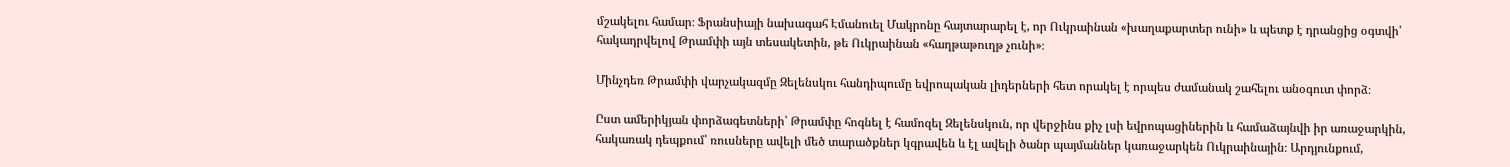մշակելու համար։ Ֆրանսիայի նախագահ Էմանուել Մակրոնը հայտարարել է, որ Ուկրաինան «խաղաքարտեր ունի» և պետք է դրանցից օգտվի՝ հակադրվելով Թրամփի այն տեսակետին, թե Ուկրաինան «հաղթաթուղթ չունի»։

Մինչդեռ Թրամփի վարչակազմը Զելենսկու հանդիպումը եվրոպական լիդերների հետ որակել է որպես ժամանակ շահելու անօգուտ փորձ։

Ըստ ամերիկյան փորձագետների՝ Թրամփը հոգնել է համոզել Զելենսկուն, որ վերջինս քիչ լսի եվրոպացիներին և համաձայնվի իր առաջարկին, հակառակ դեպքում՝ ռուսները ավելի մեծ տարածքներ կգրավեն և էլ ավելի ծանր պայմաններ կառաջարկեն Ուկրաինային։ Արդյունքում,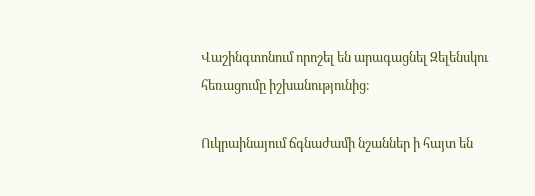Վաշինգտոնում որոշել են արագացնել Զելենսկու հեռացումը իշխանությունից։

Ուկրաինայում ճգնաժամի նշաններ ի հայտ են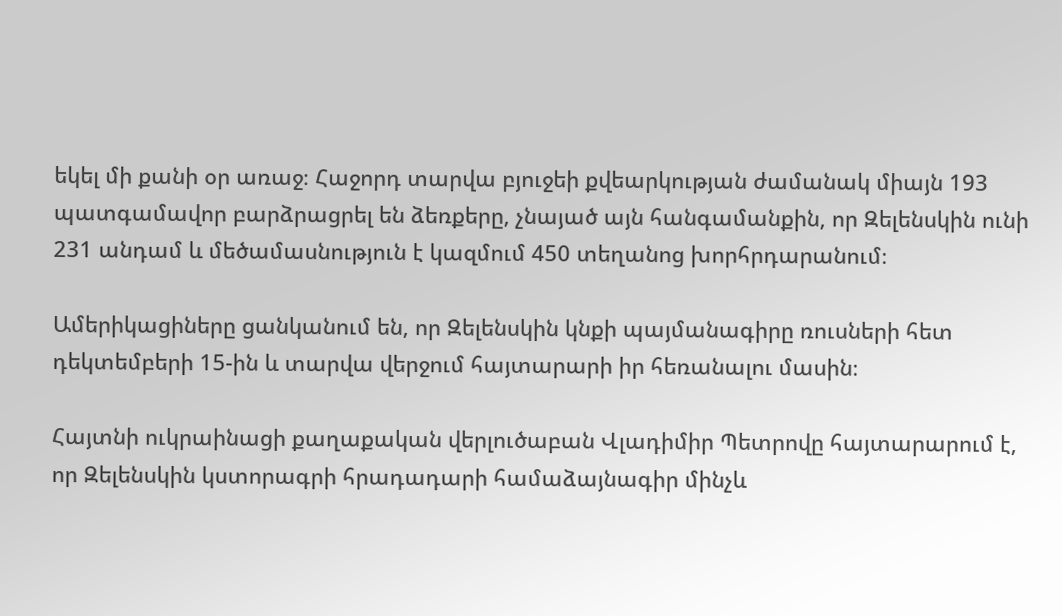եկել մի քանի օր առաջ։ Հաջորդ տարվա բյուջեի քվեարկության ժամանակ միայն 193 պատգամավոր բարձրացրել են ձեռքերը, չնայած այն հանգամանքին, որ Զելենսկին ունի 231 անդամ և մեծամասնություն է կազմում 450 տեղանոց խորհրդարանում։

Ամերիկացիները ցանկանում են, որ Զելենսկին կնքի պայմանագիրը ռուսների հետ դեկտեմբերի 15-ին և տարվա վերջում հայտարարի իր հեռանալու մասին։

Հայտնի ուկրաինացի քաղաքական վերլուծաբան Վլադիմիր Պետրովը հայտարարում է, որ Զելենսկին կստորագրի հրադադարի համաձայնագիր մինչև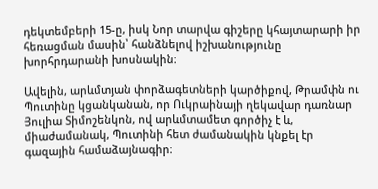դեկտեմբերի 15-ը, իսկ Նոր տարվա գիշերը կհայտարարի իր հեռացման մասին՝ հանձնելով իշխանությունը խորհրդարանի խոսնակին։

Ավելին, արևմտյան փորձագետների կարծիքով, Թրամփն ու Պուտինը կցանկանան, որ Ուկրաինայի ղեկավար դառնար Յուլիա Տիմոշենկոն, ով արևմտամետ գործիչ է և, միաժամանակ, Պուտինի հետ ժամանակին կնքել էր գազային համաձայնագիր։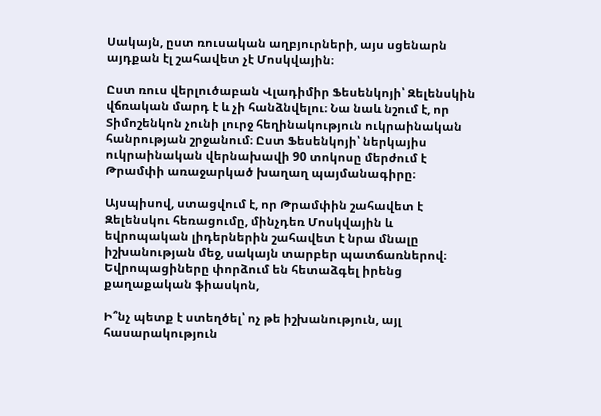Սակայն, ըստ ռուսական աղբյուրների, այս սցենարն այդքան էլ շահավետ չէ Մոսկվային։

Ըստ ռուս վերլուծաբան Վլադիմիր Ֆեսենկոյի՝ Զելենսկին վճռական մարդ է և չի հանձնվելու։ Նա նաև նշում է, որ Տիմոշենկոն չունի լուրջ հեղինակություն ուկրաինական հանրության շրջանում։ Ըստ Ֆեսենկոյի՝ ներկայիս ուկրաինական վերնախավի 90 տոկոսը մերժում է Թրամփի առաջարկած խաղաղ պայմանագիրը։

Այսպիսով, ստացվում է, որ Թրամփին շահավետ է Զելենսկու հեռացումը, մինչդեռ Մոսկվային և եվրոպական լիդերներին շահավետ է նրա մնալը իշխանության մեջ, սակայն տարբեր պատճառներով։ Եվրոպացիները փորձում են հետաձգել իրենց քաղաքական ֆիասկոն,

Ի՞նչ պետք է ստեղծել՝ ոչ թե իշխանություն, այլ հասարակություն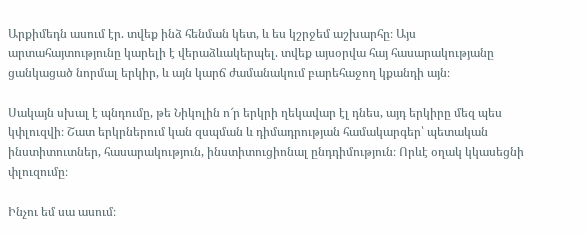Արքիմեդն ասում էր. տվեք ինձ հենման կետ, և ես կշրջեմ աշխարհը։ Այս արտահայտությունը կարելի է վերաձևակերպել. տվեք այսօրվա հայ հասարակությանը ցանկացած նորմալ երկիր, և այն կարճ ժամանակում բարեհաջող կքանդի այն։

Սակայն սխալ է պնդումը, թե Նիկոլին ո՜ր երկրի ղեկավար էլ դնես, այդ երկիրը մեզ պես կփլուզվի։ Շատ երկրներում կան զսպման և դիմադրության համակարգեր՝ պետական ինստիտուտներ, հասարակություն, ինստիտուցիոնալ ընդդիմություն։ Որևէ օղակ կկասեցնի փլուզումը։

Ինչու եմ սա ասում։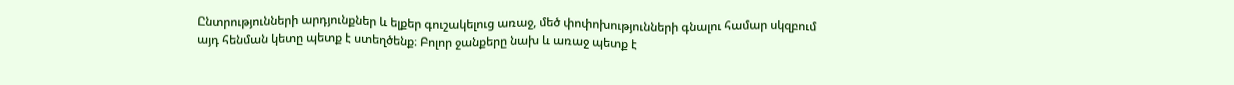Ընտրությունների արդյունքներ և ելքեր գուշակելուց առաջ, մեծ փոփոխությունների գնալու համար սկզբում այդ հենման կետը պետք է ստեղծենք։ Բոլոր ջանքերը նախ և առաջ պետք է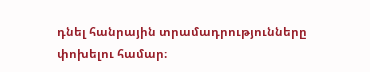դնել հանրային տրամադրությունները փոխելու համար։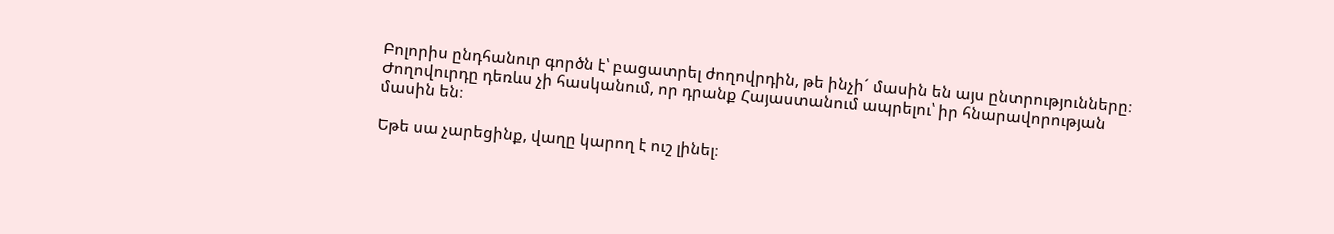Բոլորիս ընդհանուր գործն է՝ բացատրել ժողովրդին, թե ինչի´ մասին են այս ընտրությունները։ Ժողովուրդը դեռևս չի հասկանում, որ դրանք Հայաստանում ապրելու՝ իր հնարավորության մասին են։

Եթե սա չարեցինք, վաղը կարող է ուշ լինել։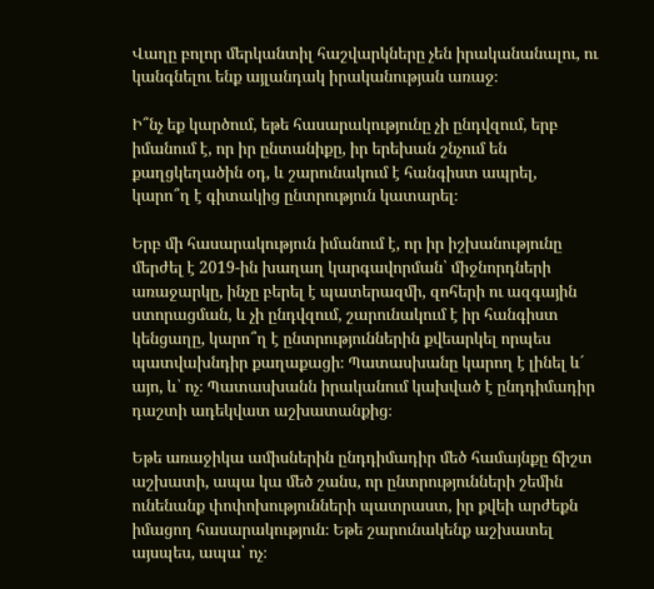Վաղը բոլոր մերկանտիլ հաշվարկները չեն իրականանալու, ու կանգնելու ենք այլանդակ իրականության առաջ։

Ի՞նչ եք կարծում, եթե հասարակությունը չի ընդվզում, երբ իմանում է, որ իր ընտանիքը, իր երեխան շնչում են քաղցկեղածին օդ, և շարունակում է հանգիստ ապրել, կարո՞ղ է գիտակից ընտրություն կատարել։

Երբ մի հասարակություն իմանում է, որ իր իշխանությունը մերժել է 2019-ին խաղաղ կարգավորման՝ միջնորդների առաջարկը, ինչը բերել է պատերազմի, զոհերի ու ազգային ստորացման, և չի ընդվզում, շարունակում է իր հանգիստ կենցաղը, կարո՞ղ է ընտրություններին քվեարկել որպես պատվախնդիր քաղաքացի։ Պատասխանը կարող է լինել և´ այո, և՝ ոչ։ Պատասխանն իրականում կախված է ընդդիմադիր դաշտի ադեկվատ աշխատանքից։

Եթե առաջիկա ամիսներին ընդդիմադիր մեծ համայնքը ճիշտ աշխատի, ապա կա մեծ շանս, որ ընտրությունների շեմին ունենանք փոփոխությունների պատրաստ, իր քվեի արժեքն իմացող հասարակություն։ Եթե շարունակենք աշխատել այսպես, ապա՝ ոչ։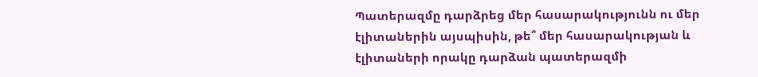Պատերազմը դարձրեց մեր հասարակությունն ու մեր էլիտաներին այսպիսին, թե՞ մեր հասարակության և էլիտաների որակը դարձան պատերազմի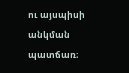ու այսպիսի անկման պատճառ։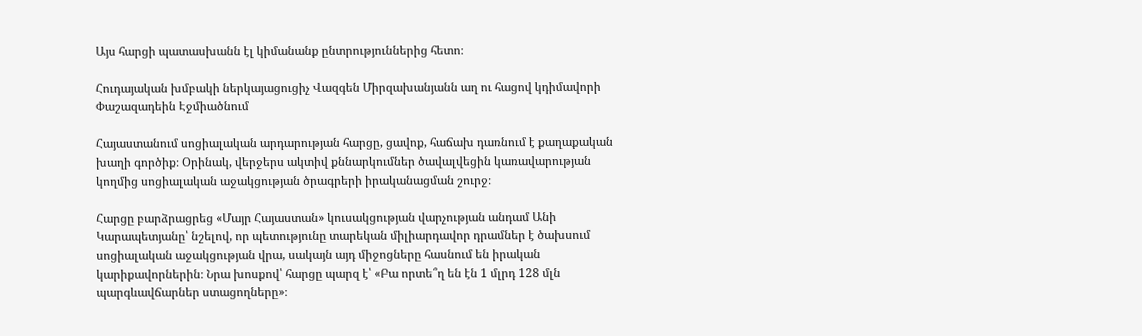Այս հարցի պատասխանն էլ կիմանանք ընտրություններից հետո։

Հուդայական խմբակի ներկայացուցիչ Վազգեն Միրզախանյանն աղ ու հացով կդիմավորի Փաշազադեին Էջմիածնում

Հայաստանում սոցիալական արդարության հարցը, ցավոք, հաճախ դառնում է քաղաքական խաղի գործիք։ Օրինակ, վերջերս ակտիվ քննարկումներ ծավալվեցին կառավարության կողմից սոցիալական աջակցության ծրագրերի իրականացման շուրջ։

Հարցը բարձրացրեց «Մայր Հայաստան» կուսակցության վարչության անդամ Անի Կարապետյանը՝ նշելով, որ պետությունը տարեկան միլիարդավոր դրամներ է ծախսում սոցիալական աջակցության վրա, սակայն այդ միջոցները հասնում են իրական կարիքավորներին։ Նրա խոսքով՝ հարցը պարզ է՝ «Բա որտե՞ղ են էն 1 մլրդ 128 մլն պարգևավճարներ ստացողները»։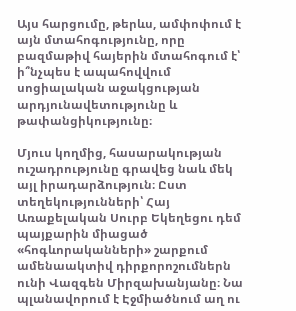Այս հարցումը, թերևս, ամփոփում է այն մտահոգությունը, որը բազմաթիվ հայերին մտահոգում է՝ ի՞նչպես է ապահովվում սոցիալական աջակցության արդյունավետությունը և թափանցիկությունը։

Մյուս կողմից, հասարակության ուշադրությունը գրավեց նաև մեկ այլ իրադարձություն։ Ըստ տեղեկությունների՝ Հայ Առաքելական Սուրբ Եկեղեցու դեմ պայքարին միացած «հոգևորականների» շարքում ամենաակտիվ դիրքորոշումներն ունի Վազգեն Միրզախանյանը։ Նա պլանավորում է Էջմիածնում աղ ու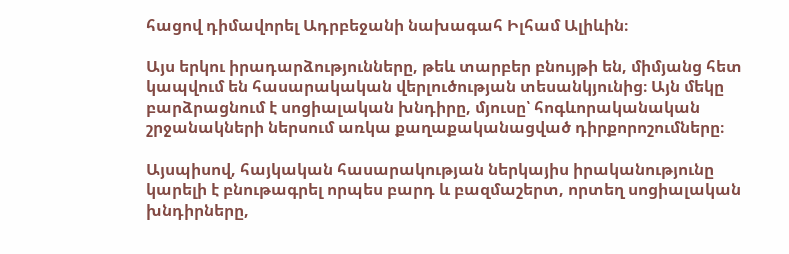հացով դիմավորել Ադրբեջանի նախագահ Իլհամ Ալիևին։

Այս երկու իրադարձությունները, թեև տարբեր բնույթի են, միմյանց հետ կապվում են հասարակական վերլուծության տեսանկյունից։ Այն մեկը բարձրացնում է սոցիալական խնդիրը, մյուսը՝ հոգևորականական շրջանակների ներսում առկա քաղաքականացված դիրքորոշումները։

Այսպիսով, հայկական հասարակության ներկայիս իրականությունը կարելի է բնութագրել որպես բարդ և բազմաշերտ, որտեղ սոցիալական խնդիրները,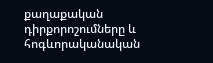քաղաքական դիրքորոշումները և հոգևորականական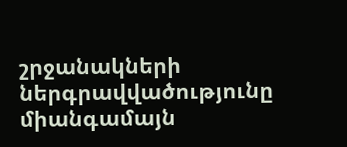շրջանակների ներգրավվածությունը միանգամայն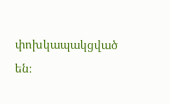փոխկապակցված են։